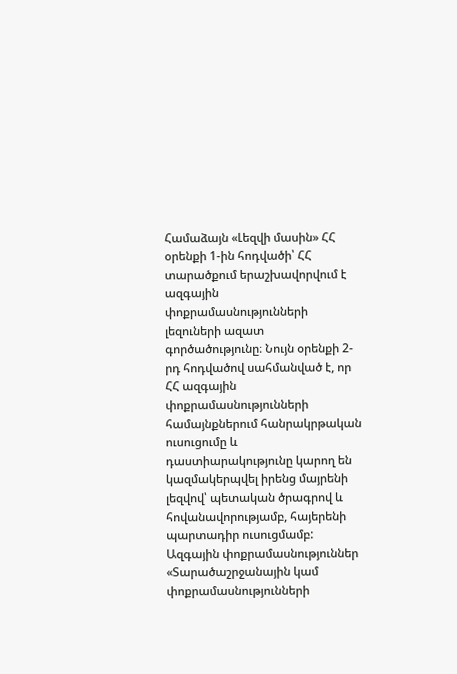Համաձայն «Լեզվի մասին» ՀՀ օրենքի 1-ին հոդվածի՝ ՀՀ տարածքում երաշխավորվում է ազգային փոքրամասնությունների լեզուների ազատ գործածությունը։ Նույն օրենքի 2-րդ հոդվածով սահմանված է, որ ՀՀ ազգային փոքրամասնությունների համայնքներում հանրակրթական ուսուցումը և դաստիարակությունը կարող են կազմակերպվել իրենց մայրենի լեզվով՝ պետական ծրագրով և հովանավորությամբ, հայերենի պարտադիր ուսուցմամբ:
Ազգային փոքրամասնություններ
«Տարածաշրջանային կամ փոքրամասնությունների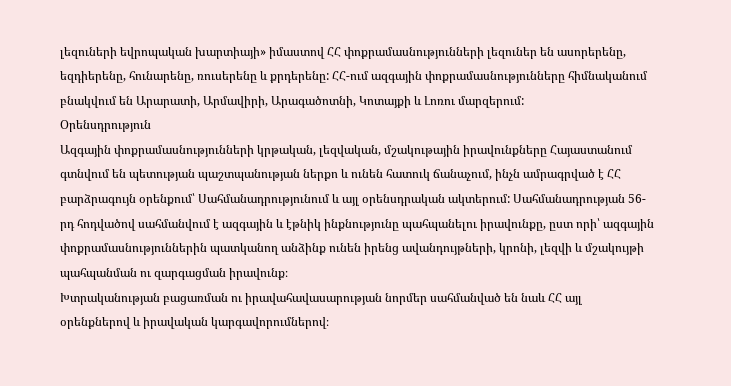լեզուների եվրոպական խարտիայի» իմաստով ՀՀ փոքրամասնությունների լեզուներ են ասորերենը, եզդիերենը, հունարենը, ռուսերենը և քրդերենը: ՀՀ-ում ազգային փոքրամասնությունները հիմնականում բնակվում են Արարատի, Արմավիրի, Արագածոտնի, Կոտայքի և Լոռու մարզերում:
Օրենսդրություն
Ազգային փոքրամասնությունների կրթական, լեզվական, մշակութային իրավունքները Հայաստանում գտնվում են պետության պաշտպանության ներքո և ունեն հատուկ ճանաչում, ինչն ամրագրված է ՀՀ բարձրագույն օրենքում՝ Սահմանադրությունում և այլ օրենսդրական ակտերում: Սահմանադրության 56-րդ հոդվածով սահմանվում է ազգային և էթնիկ ինքնությունը պահպանելու իրավունքը, ըստ որի՝ ազգային փոքրամասնություններին պատկանող անձինք ունեն իրենց ավանդույթների, կրոնի, լեզվի և մշակույթի պահպանման ու զարգացման իրավունք։
Խտրականության բացառման ու իրավահավասարության նորմեր սահմանված են նաև ՀՀ այլ օրենքներով և իրավական կարգավորումներով։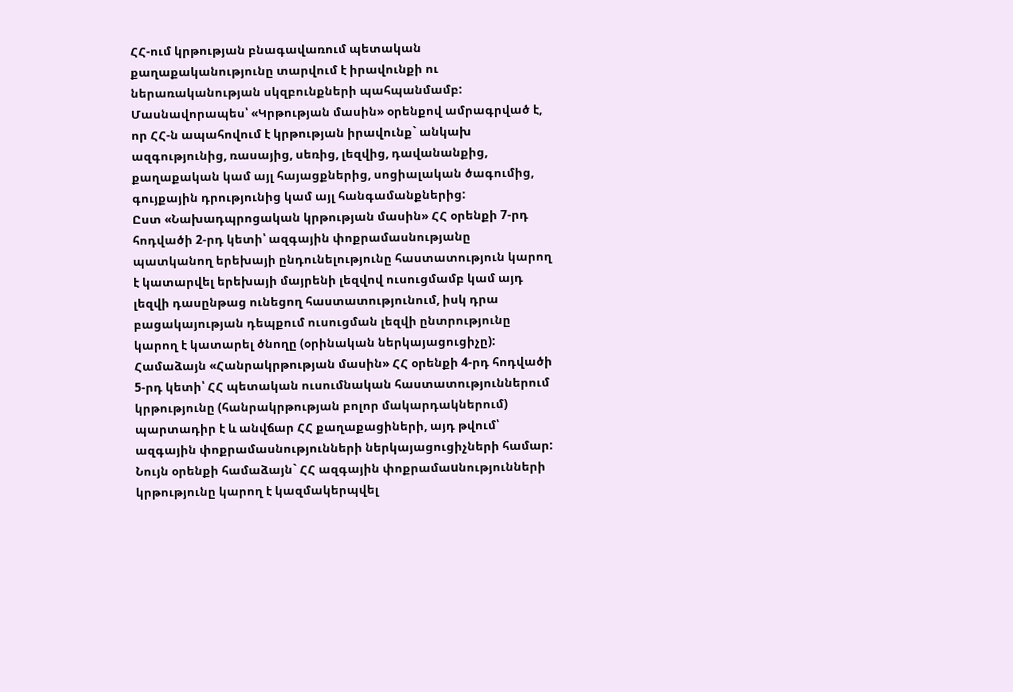ՀՀ-ում կրթության բնագավառում պետական քաղաքականությունը տարվում է իրավունքի ու ներառականության սկզբունքների պահպանմամբ: Մասնավորապես՝ «Կրթության մասին» օրենքով ամրագրված է, որ ՀՀ-ն ապահովում է կրթության իրավունք` անկախ ազգությունից, ռասայից, սեռից, լեզվից, դավանանքից, քաղաքական կամ այլ հայացքներից, սոցիալական ծագումից, գույքային դրությունից կամ այլ հանգամանքներից:
Ըստ «Նախադպրոցական կրթության մասին» ՀՀ օրենքի 7-րդ հոդվածի 2-րդ կետի՝ ազգային փոքրամասնությանը պատկանող երեխայի ընդունելությունը հաստատություն կարող է կատարվել երեխայի մայրենի լեզվով ուսուցմամբ կամ այդ լեզվի դասընթաց ունեցող հաստատությունում, իսկ դրա բացակայության դեպքում ուսուցման լեզվի ընտրությունը կարող է կատարել ծնողը (օրինական ներկայացուցիչը):
Համաձայն «Հանրակրթության մասին» ՀՀ օրենքի 4-րդ հոդվածի 5-րդ կետի՝ ՀՀ պետական ուսումնական հաստատություններում կրթությունը (հանրակրթության բոլոր մակարդակներում) պարտադիր է և անվճար ՀՀ քաղաքացիների, այդ թվում՝ ազգային փոքրամասնությունների ներկայացուցիչների համար: Նույն օրենքի համաձայն` ՀՀ ազգային փոքրամաuնությունների կրթությունը կարող է կազմակերպվել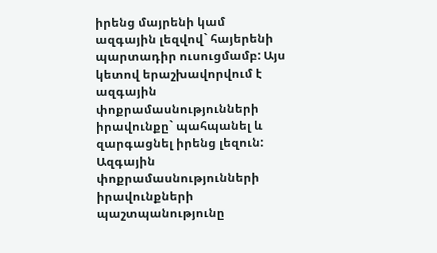իրենց մայրենի կամ ազգային լեզվով` հայերենի պարտադիր ուսուցմամբ: Այս կետով երաշխավորվում է ազգային փոքրամասնությունների իրավունքը` պահպանել և զարգացնել իրենց լեզուն:
Ազգային փոքրամասնությունների իրավունքների պաշտպանությունը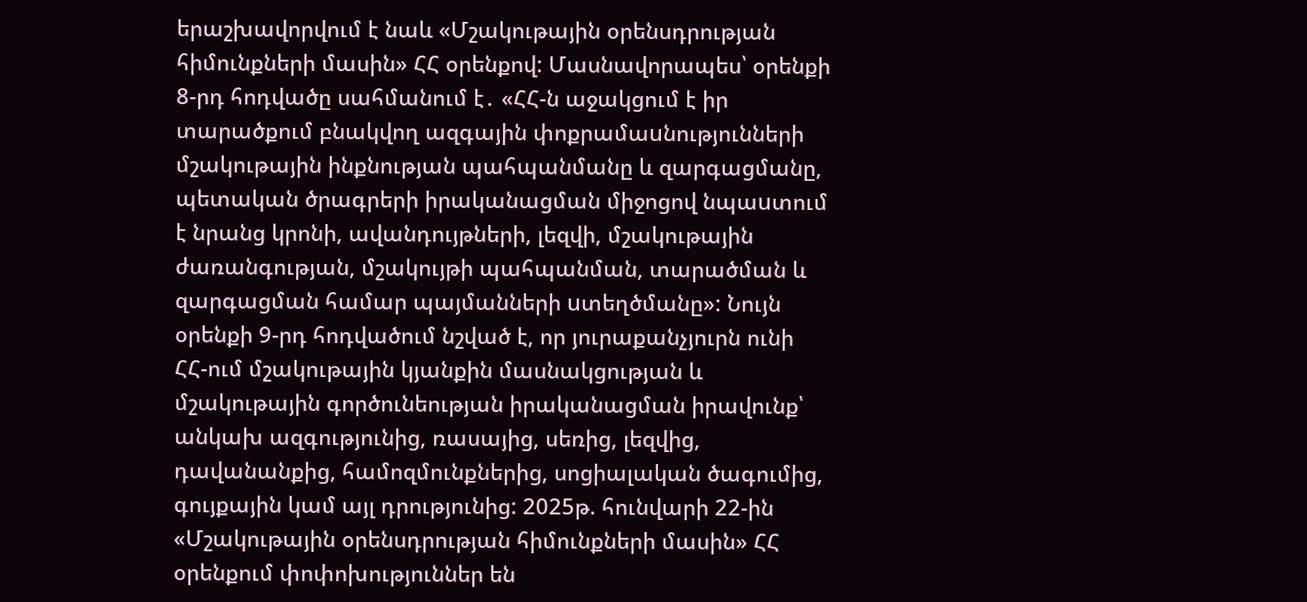երաշխավորվում է նաև «Մշակութային օրենսդրության հիմունքների մասին» ՀՀ օրենքով: Մասնավորապես՝ օրենքի 8-րդ հոդվածը սահմանում է․ «ՀՀ-ն աջակցում է իր տարածքում բնակվող ազգային փոքրամաuնությունների մշակութային ինքնության պահպանմանը և զարգացմանը, պետական ծրագրերի իրականացման միջոցով նպաuտում է նրանց կրոնի, ավանդույթների, լեզվի, մշակութային ժառանգության, մշակույթի պահպանման, տարածման և զարգացման համար պայմանների uտեղծմանը»: Նույն օրենքի 9-րդ հոդվածում նշված է, որ յուրաքանչյուրն ունի ՀՀ-ում մշակութային կյանքին մասնակցության և մշակութային գործունեության իրականացման իրավունք՝ անկախ ազգությունից, ռասայից, սեռից, լեզվից, դավանանքից, համոզմունքներից, սոցիալական ծագումից, գույքային կամ այլ դրությունից: 2025թ. հունվարի 22-ին «Մշակութային օրենսդրության հիմունքների մասին» ՀՀ օրենքում փոփոխություններ են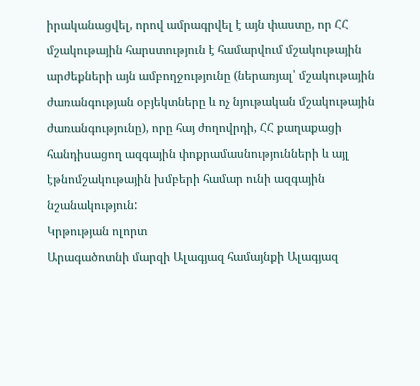իրականացվել, որով ամրագրվել է այն փաստը, որ ՀՀ մշակութային հարստություն է համարվում մշակութային արժեքների այն ամբողջությունը (ներառյալ՝ մշակութային ժառանգության օբյեկտները և ոչ նյութական մշակութային ժառանգությունը), որը հայ ժողովրդի, ՀՀ քաղաքացի հանդիսացող ազգային փոքրամասնությունների և այլ էթնոմշակութային խմբերի համար ունի ազգային նշանակություն:
Կրթության ոլորտ
Արագածոտնի մարզի Ալագյազ համայնքի Ալագյազ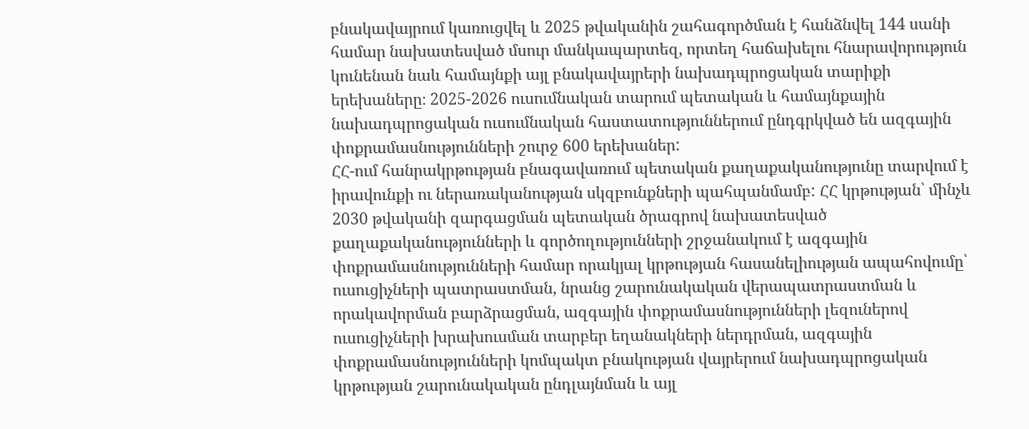բնակավայրում կառուցվել և 2025 թվականին շահագործման է հանձնվել 144 սանի համար նախատեսված մսուր մանկապարտեզ, որտեղ հաճախելու հնարավորություն կունենան նաև համայնքի այլ բնակավայրերի նախադպրոցական տարիքի երեխաները։ 2025-2026 ուսումնական տարում պետական և համայնքային նախադպրոցական ուսումնական հաստատություններում ընդգրկված են ազգային փոքրամասնությունների շուրջ 600 երեխաներ:
ՀՀ-ում հանրակրթության բնագավառում պետական քաղաքականությունը տարվում է իրավունքի ու ներառականության սկզբունքների պահպանմամբ: ՀՀ կրթության՝ մինչև 2030 թվականի զարգացման պետական ծրագրով նախատեսված քաղաքականությունների և գործողությունների շրջանակում է ազգային փոքրամասնությունների համար որակյալ կրթության հասանելիության ապահովումը՝ ուսուցիչների պատրաստման, նրանց շարունակական վերապատրաստման և որակավորման բարձրացման, ազգային փոքրամասնությունների լեզուներով ուսուցիչների խրախուսման տարբեր եղանակների ներդրման, ազգային փոքրամասնությունների կոմպակտ բնակության վայրերում նախադպրոցական կրթության շարունակական ընդլայնման և այլ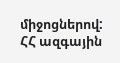միջոցներով:
ՀՀ ազգային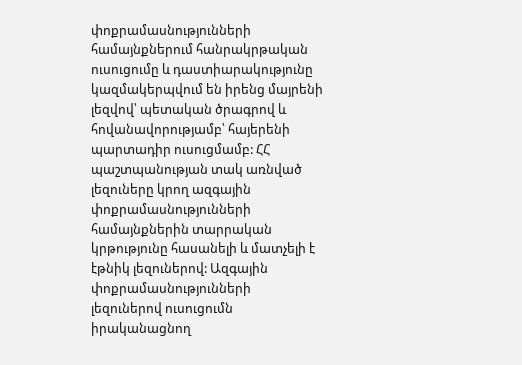փոքրամասնությունների համայնքներում հանրակրթական ուսուցումը և դաստիարակությունը կազմակերպվում են իրենց մայրենի լեզվով՝ պետական ծրագրով և հովանավորությամբ՝ հայերենի պարտադիր ուսուցմամբ: ՀՀ պաշտպանության տակ առնված լեզուները կրող ազգային փոքրամասնությունների համայնքներին տարրական կրթությունը հասանելի և մատչելի է էթնիկ լեզուներով: Ազգային փոքրամասնությունների լեզուներով ուսուցումն իրականացնող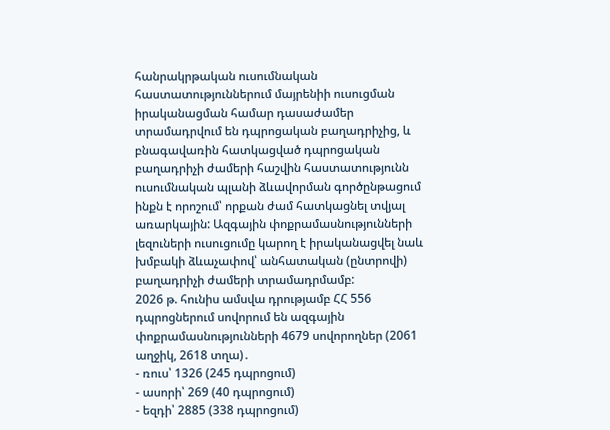հանրակրթական ուսումնական հաստատություններում մայրենիի ուսուցման իրականացման համար դասաժամեր տրամադրվում են դպրոցական բաղադրիչից, և բնագավառին հատկացված դպրոցական բաղադրիչի ժամերի հաշվին հաստատությունն ուսումնական պլանի ձևավորման գործընթացում ինքն է որոշում՝ որքան ժամ հատկացնել տվյալ առարկային: Ազգային փոքրամասնությունների լեզուների ուսուցումը կարող է իրականացվել նաև խմբակի ձևաչափով՝ անհատական (ընտրովի) բաղադրիչի ժամերի տրամադրմամբ:
2026 թ. հունիս ամսվա դրությամբ ՀՀ 556 դպրոցներում սովորում են ազգային փոքրամասնությունների 4679 սովորողներ (2061 աղջիկ, 2618 տղա)․
- ռուս՝ 1326 (245 դպրոցում)
- ասորի՝ 269 (40 դպրոցում)
- եզդի՝ 2885 (338 դպրոցում)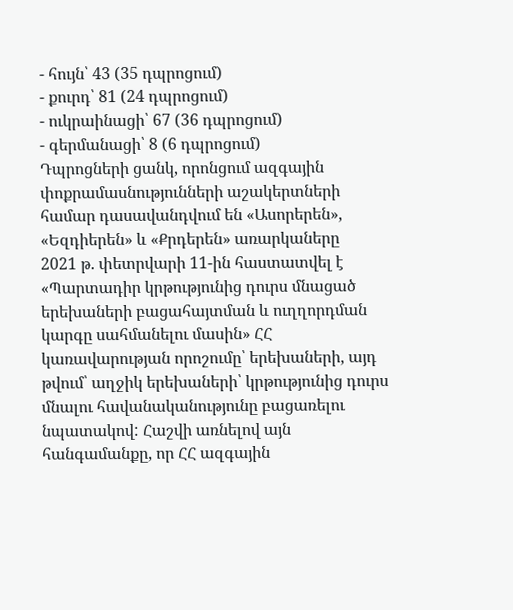- հույն՝ 43 (35 դպրոցում)
- քուրդ՝ 81 (24 դպրոցում)
- ուկրաինացի՝ 67 (36 դպրոցում)
- գերմանացի՝ 8 (6 դպրոցում)
Դպրոցների ցանկ, որոնցում ազգային փոքրամասնությունների աշակերտների համար դասավանդվում են «Ասորերեն», «Եզդիերեն» և «Քրդերեն» առարկաները
2021 թ. փետրվարի 11-ին հաստատվել է «Պարտադիր կրթությունից դուրս մնացած երեխաների բացահայտման և ուղղորդման կարգը սահմանելու մասին» ՀՀ կառավարության որոշումը՝ երեխաների, այդ թվում՝ աղջիկ երեխաների՝ կրթությունից դուրս մնալու հավանականությունը բացառելու նպատակով: Հաշվի առնելով այն հանգամանքը, որ ՀՀ ազգային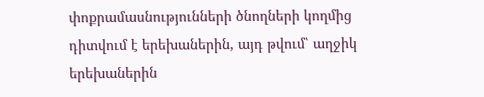փոքրամասնությունների ծնողների կողմից դիտվում է երեխաներին, այդ թվում՝ աղջիկ երեխաներին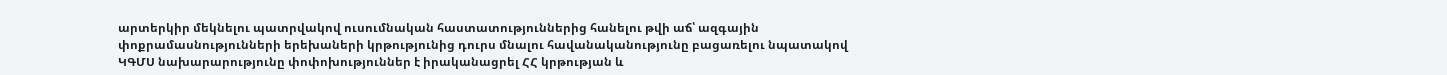արտերկիր մեկնելու պատրվակով ուսումնական հաստատություններից հանելու թվի աճ՝ ազգային փոքրամասնությունների երեխաների կրթությունից դուրս մնալու հավանականությունը բացառելու նպատակով ԿԳՄՍ նախարարությունը փոփոխություններ է իրականացրել ՀՀ կրթության և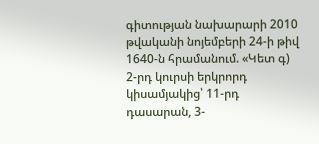գիտության նախարարի 2010 թվականի նոյեմբերի 24-ի թիվ 1640-ն հրամանում. «Կետ գ) 2-րդ կուրսի երկրորդ կիսամյակից՝ 11-րդ դասարան, 3-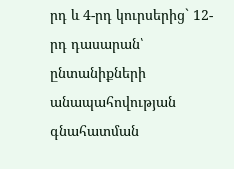րդ և 4-րդ կուրսերից` 12-րդ դասարան՝ ընտանիքների անապահովության գնահատման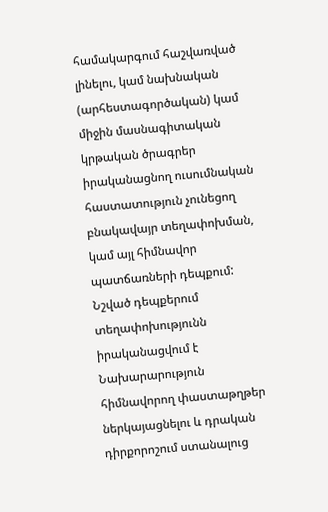համակարգում հաշվառված լինելու, կամ նախնական (արհեստագործական) կամ միջին մասնագիտական կրթական ծրագրեր իրականացնող ուսումնական հաստատություն չունեցող բնակավայր տեղափոխման, կամ այլ հիմնավոր պատճառների դեպքում: Նշված դեպքերում տեղափոխությունն իրականացվում է Նախարարություն հիմնավորող փաստաթղթեր ներկայացնելու և դրական դիրքորոշում ստանալուց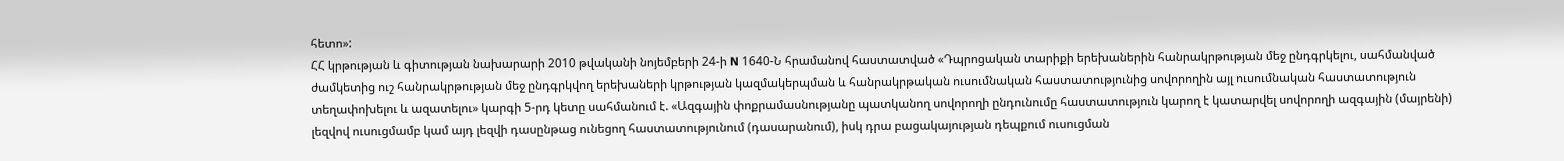հետո»:
ՀՀ կրթության և գիտության նախարարի 2010 թվականի նոյեմբերի 24-ի N 1640-Ն հրամանով հաստատված «Դպրոցական տարիքի երեխաներին հանրակրթության մեջ ընդգրկելու, սահմանված ժամկետից ուշ հանրակրթության մեջ ընդգրկվող երեխաների կրթության կազմակերպման և հանրակրթական ուսումնական հաստատությունից սովորողին այլ ուսումնական հաստատություն տեղափոխելու և ազատելու» կարգի 5-րդ կետը սահմանում է. «Ազգային փոքրամասնությանը պատկանող սովորողի ընդունումը հաստատություն կարող է կատարվել սովորողի ազգային (մայրենի) լեզվով ուսուցմամբ կամ այդ լեզվի դասընթաց ունեցող հաստատությունում (դասարանում), իսկ դրա բացակայության դեպքում ուսուցման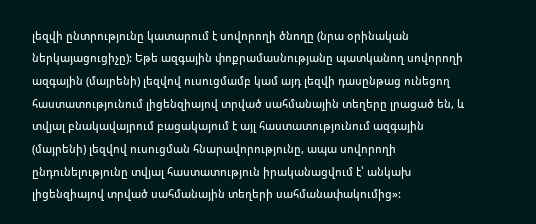լեզվի ընտրությունը կատարում է սովորողի ծնողը (նրա օրինական ներկայացուցիչը): Եթե ազգային փոքրամասնությանը պատկանող սովորողի ազգային (մայրենի) լեզվով ուսուցմամբ կամ այդ լեզվի դասընթաց ունեցող հաստատությունում լիցենզիայով տրված սահմանային տեղերը լրացած են, և տվյալ բնակավայրում բացակայում է այլ հաստատությունում ազգային (մայրենի) լեզվով ուսուցման հնարավորությունը, ապա սովորողի ընդունելությունը տվյալ հաստատություն իրականացվում է՝ անկախ լիցենզիայով տրված սահմանային տեղերի սահմանափակումից»: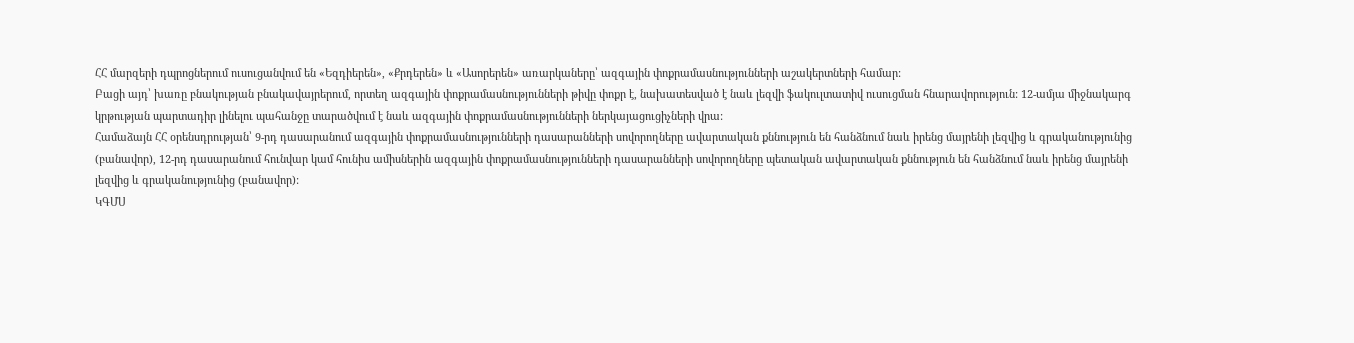ՀՀ մարզերի դպրոցներում ուսուցանվում են «Եզդիերեն», «Քրդերեն» և «Ասորերեն» առարկաները՝ ազգային փոքրամասնությունների աշակերտների համար:
Բացի այդ՝ խառը բնակության բնակավայրերում, որտեղ ազգային փոքրամասնությունների թիվը փոքր է, նախատեսված է նաև լեզվի ֆակուլտատիվ ուսուցման հնարավորություն: 12-ամյա միջնակարգ կրթության պարտադիր լինելու պահանջը տարածվում է նաև ազգային փոքրամասնությունների ներկայացուցիչների վրա:
Համաձայն ՀՀ օրենսդրության՝ 9-րդ դասարանում ազգային փոքրամասնությունների դասարանների սովորողները ավարտական քննություն են հանձնում նաև իրենց մայրենի լեզվից և գրականությունից (բանավոր), 12-րդ դասարանում հունվար կամ հունիս ամիսներին ազգային փոքրամասնությունների դասարանների սովորողները պետական ավարտական քննություն են հանձնում նաև իրենց մայրենի լեզվից և գրականությունից (բանավոր):
ԿԳՄՍ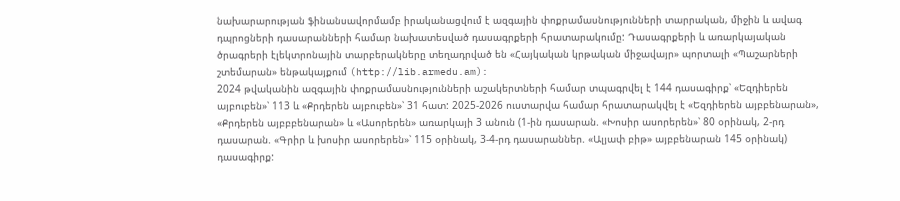նախարարության ֆինանսավորմամբ իրականացվում է ազգային փոքրամասնությունների տարրական, միջին և ավագ դպրոցների դասարանների համար նախատեսված դասագրքերի հրատարակումը: Դասագրքերի և առարկայական ծրագրերի էլեկտրոնային տարբերակները տեղադրված են «Հայկական կրթական միջավայր» պորտալի «Պաշարների շտեմարան» ենթակայքում (http://lib.armedu.am):
2024 թվականին ազգային փոքրամասնությունների աշակերտների համար տպագրվել է 144 դասագիրք՝ «Եզդիերեն այբուբեն»՝ 113 և «Քրդերեն այբուբեն»՝ 31 հատ: 2025-2026 ուստարվա համար հրատարակվել է «Եզդիերեն այբբենարան», «Քրդերեն այբբբենարան» և «Ասորերեն» առարկայի 3 անուն (1-ին դասարան. «Խոսիր ասորերեն»՝ 80 օրինակ, 2-րդ դասարան. «Գրիր և խոսիր ասորերեն»՝ 115 օրինակ, 3-4-րդ դասարաններ. «Ալյափ բիթ» այբբենարան 145 օրինակ) դասագիրք: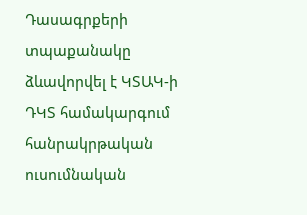Դասագրքերի տպաքանակը ձևավորվել է ԿՏԱԿ-ի ԴԿՏ համակարգում հանրակրթական ուսումնական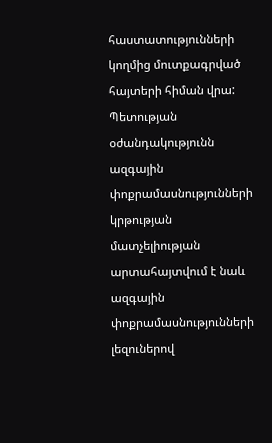հաստատությունների կողմից մուտքագրված հայտերի հիման վրա:
Պետության օժանդակությունն ազգային փոքրամասնությունների կրթության մատչելիության արտահայտվում է նաև ազգային փոքրամասնությունների լեզուներով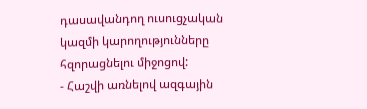դասավանդող ուսուցչական կազմի կարողությունները հզորացնելու միջոցով:
- Հաշվի առնելով ազգային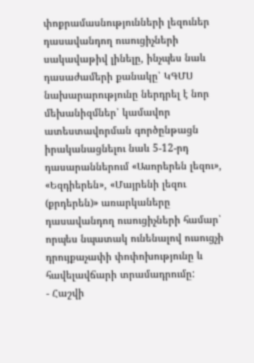փոքրամասնությունների լեզուներ դասավանդող ուսուցիչների սակավաթիվ լինելը, ինչպես նաև դասաժամերի քանակը՝ ԿԳՄՍ նախարարությունը ներդրել է նոր մեխանիզմներ՝ կամավոր ատեստավորման գործընթացն իրականացնելու նաև 5-12-րդ դասարաններում «Ասորերեն լեզու», «Եզդիերեն», «Մայրենի լեզու (քրդերեն)» առարկաները դասավանդող ուսուցիչների համար՝ որպես նպատակ ունենալով ուսուցչի դրույքաչափի փոփոխությունը և հավելավճարի տրամադրումը:
- Հաշվի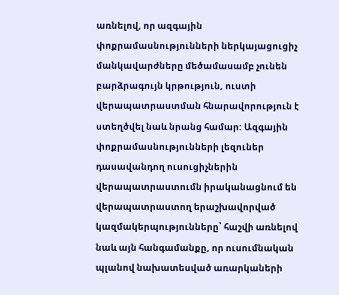առնելով, որ ազգային փոքրամասնությունների ներկայացուցիչ մանկավարժները մեծամասամբ չունեն բարձրագույն կրթություն, ուստի վերապատրաստման հնարավորություն է ստեղծվել նաև նրանց համար: Ազգային փոքրամասնությունների լեզուներ դասավանդող ուսուցիչներին վերապատրաստումն իրականացնում են վերապատրաստող երաշխավորված կազմակերպությունները՝ հաշվի առնելով նաև այն հանգամանքը, որ ուսումնական պլանով նախատեսված առարկաների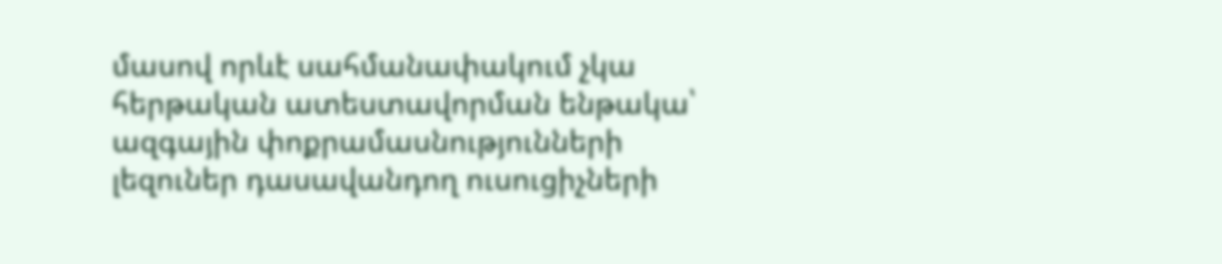մասով որևէ սահմանափակում չկա հերթական ատեստավորման ենթակա՝ ազգային փոքրամասնությունների լեզուներ դասավանդող ուսուցիչների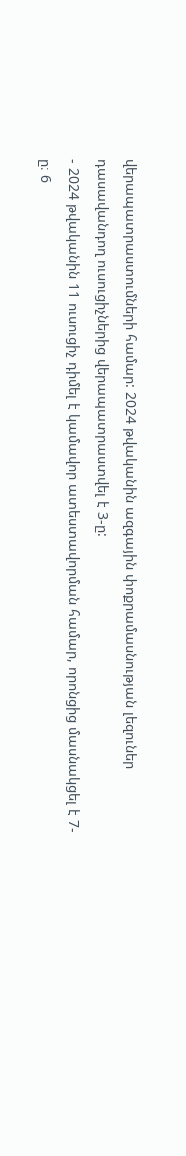վերապատրաստումների համար: 2024 թվականին ազգային փոքրամասնության լեզուներ դասավանդող ուսուցիչներից վերապատրաստվել է 3-ը:
- 2024 թվականին 11 ուսուցիչ դիմել է կամավոր ատեստավորման համար, որոնցից մասնակցել է 7-ը։ 6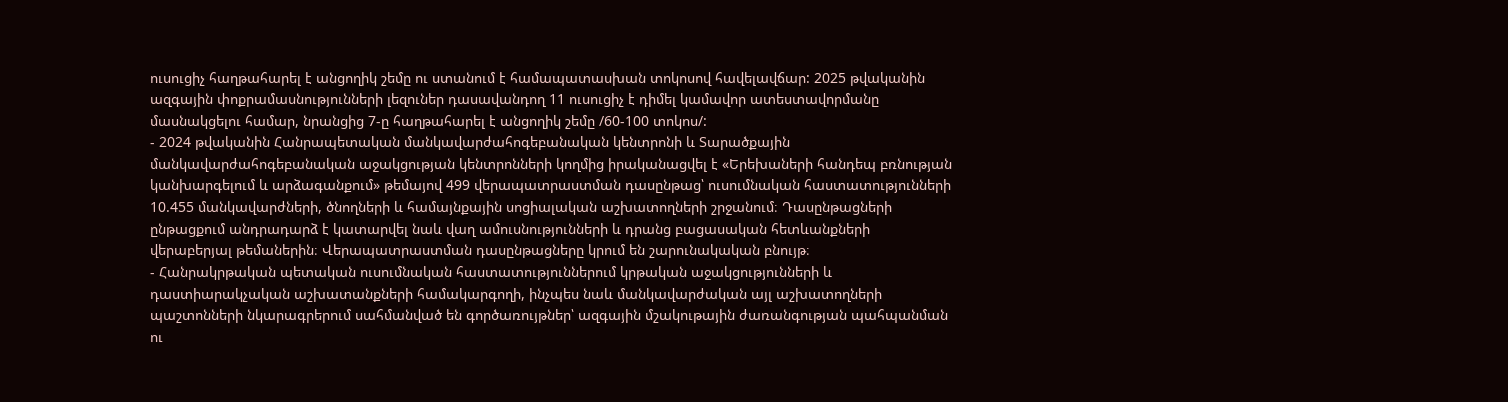ուսուցիչ հաղթահարել է անցողիկ շեմը ու ստանում է համապատասխան տոկոսով հավելավճար: 2025 թվականին ազգային փոքրամասնությունների լեզուներ դասավանդող 11 ուսուցիչ է դիմել կամավոր ատեստավորմանը մասնակցելու համար, նրանցից 7-ը հաղթահարել է անցողիկ շեմը /60-100 տոկոս/:
- 2024 թվականին Հանրապետական մանկավարժահոգեբանական կենտրոնի և Տարածքային մանկավարժահոգեբանական աջակցության կենտրոնների կողմից իրականացվել է «Երեխաների հանդեպ բռնության կանխարգելում և արձագանքում» թեմայով 499 վերապատրաստման դասընթաց՝ ուսումնական հաստատությունների 10.455 մանկավարժների, ծնողների և համայնքային սոցիալական աշխատողների շրջանում։ Դասընթացների ընթացքում անդրադարձ է կատարվել նաև վաղ ամուսնությունների և դրանց բացասական հետևանքների վերաբերյալ թեմաներին։ Վերապատրաստման դասընթացները կրում են շարունակական բնույթ։
- Հանրակրթական պետական ուսումնական հաստատություններում կրթական աջակցությունների և դաստիարակչական աշխատանքների համակարգողի, ինչպես նաև մանկավարժական այլ աշխատողների պաշտոնների նկարագրերում սահմանված են գործառույթներ՝ ազգային մշակութային ժառանգության պահպանման ու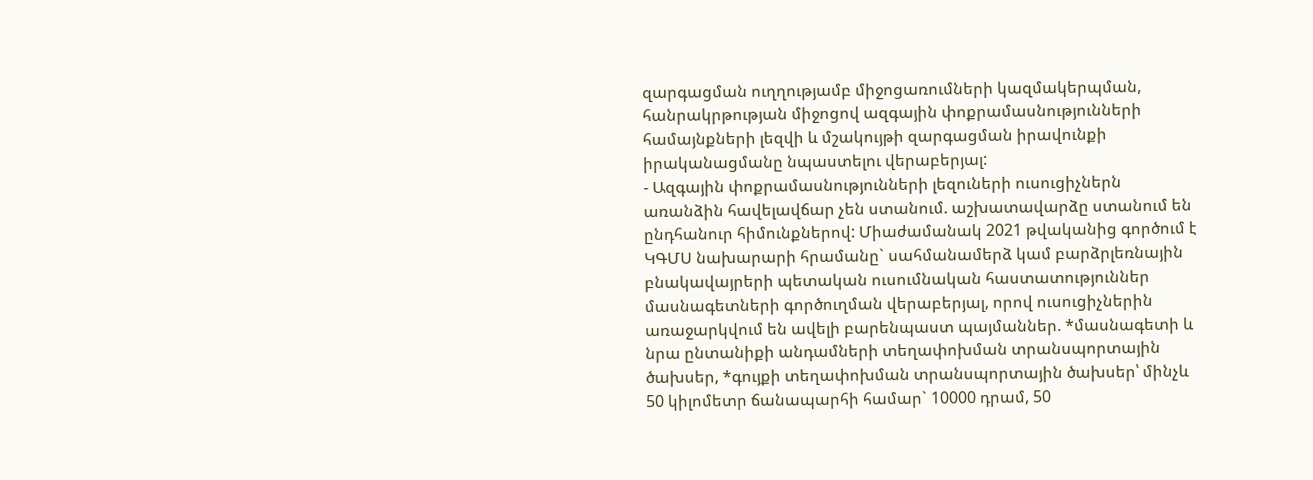զարգացման ուղղությամբ միջոցառումների կազմակերպման, հանրակրթության միջոցով ազգային փոքրամասնությունների համայնքների լեզվի և մշակույթի զարգացման իրավունքի իրականացմանը նպաստելու վերաբերյալ:
- Ազգային փոքրամասնությունների լեզուների ուսուցիչներն առանձին հավելավճար չեն ստանում. աշխատավարձը ստանում են ընդհանուր հիմունքներով: Միաժամանակ 2021 թվականից գործում է ԿԳՄՍ նախարարի հրամանը` սահմանամերձ կամ բարձրլեռնային բնակավայրերի պետական ուսումնական հաստատություններ մասնագետների գործուղման վերաբերյալ, որով ուսուցիչներին առաջարկվում են ավելի բարենպաստ պայմաններ. *մասնագետի և նրա ընտանիքի անդամների տեղափոխման տրանսպորտային ծախսեր, *գույքի տեղափոխման տրանսպորտային ծախսեր՝ մինչև 50 կիլոմետր ճանապարհի համար` 10000 դրամ, 50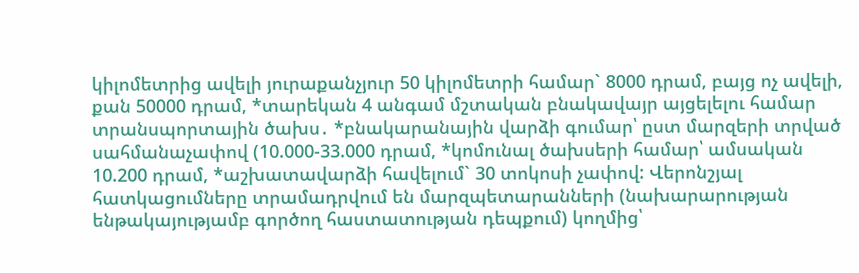կիլոմետրից ավելի յուրաքանչյուր 50 կիլոմետրի համար` 8000 դրամ, բայց ոչ ավելի, քան 50000 դրամ, *տարեկան 4 անգամ մշտական բնակավայր այցելելու համար տրանսպորտային ծախս․ *բնակարանային վարձի գումար՝ ըստ մարզերի տրված սահմանաչափով (10.000-33.000 դրամ, *կոմունալ ծախսերի համար՝ ամսական 10.200 դրամ, *աշխատավարձի հավելում` 30 տոկոսի չափով: Վերոնշյալ հատկացումները տրամադրվում են մարզպետարանների (նախարարության ենթակայությամբ գործող հաստատության դեպքում) կողմից՝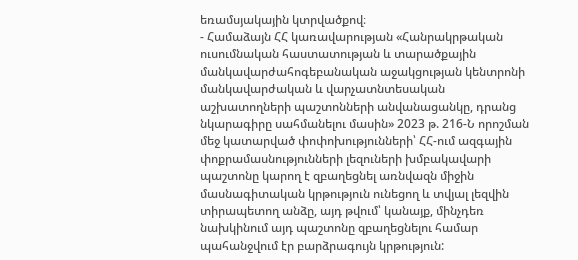եռամսյակային կտրվածքով։
- Համաձայն ՀՀ կառավարության «Հանրակրթական ուսումնական հաստատության և տարածքային մանկավարժահոգեբանական աջակցության կենտրոնի մանկավարժական և վարչատնտեսական աշխատողների պաշտոնների անվանացանկը, դրանց նկարագիրը սահմանելու մասին» 2023 թ. 216-Ն որոշման մեջ կատարված փոփոխությունների՝ ՀՀ-ում ազգային փոքրամասնությունների լեզուների խմբակավարի պաշտոնը կարող է զբաղեցնել առնվազն միջին մասնագիտական կրթություն ունեցող և տվյալ լեզվին տիրապետող անձը, այդ թվում՝ կանայք, մինչդեռ նախկինում այդ պաշտոնը զբաղեցնելու համար պահանջվում էր բարձրագույն կրթություն: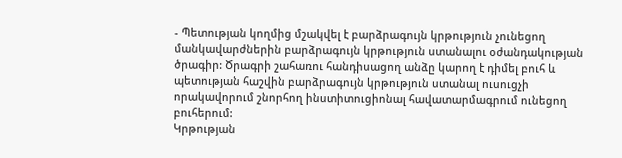- Պետության կողմից մշակվել է բարձրագույն կրթություն չունեցող մանկավարժներին բարձրագույն կրթություն ստանալու օժանդակության ծրագիր: Ծրագրի շահառու հանդիսացող անձը կարող է դիմել բուհ և պետության հաշվին բարձրագույն կրթություն ստանալ ուսուցչի որակավորում շնորհող ինստիտուցիոնալ հավատարմագրում ունեցող բուհերում:
Կրթության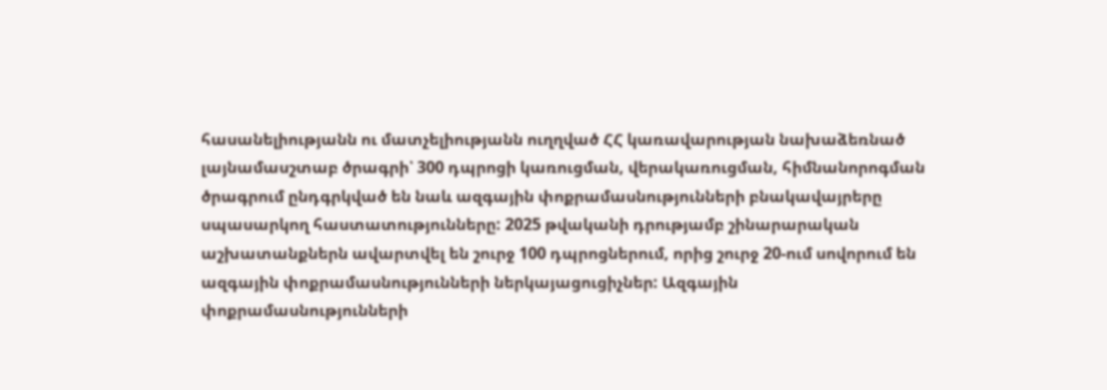հասանելիությանն ու մատչելիությանն ուղղված ՀՀ կառավարության նախաձեռնած լայնամասշտաբ ծրագրի՝ 300 դպրոցի կառուցման, վերակառուցման, հիմնանորոգման ծրագրում ընդգրկված են նաև ազգային փոքրամասնությունների բնակավայրերը սպասարկող հաստատությունները: 2025 թվականի դրությամբ շինարարական աշխատանքներն ավարտվել են շուրջ 100 դպրոցներում, որից շուրջ 20-ում սովորում են ազգային փոքրամասնությունների ներկայացուցիչներ: Ազգային փոքրամասնությունների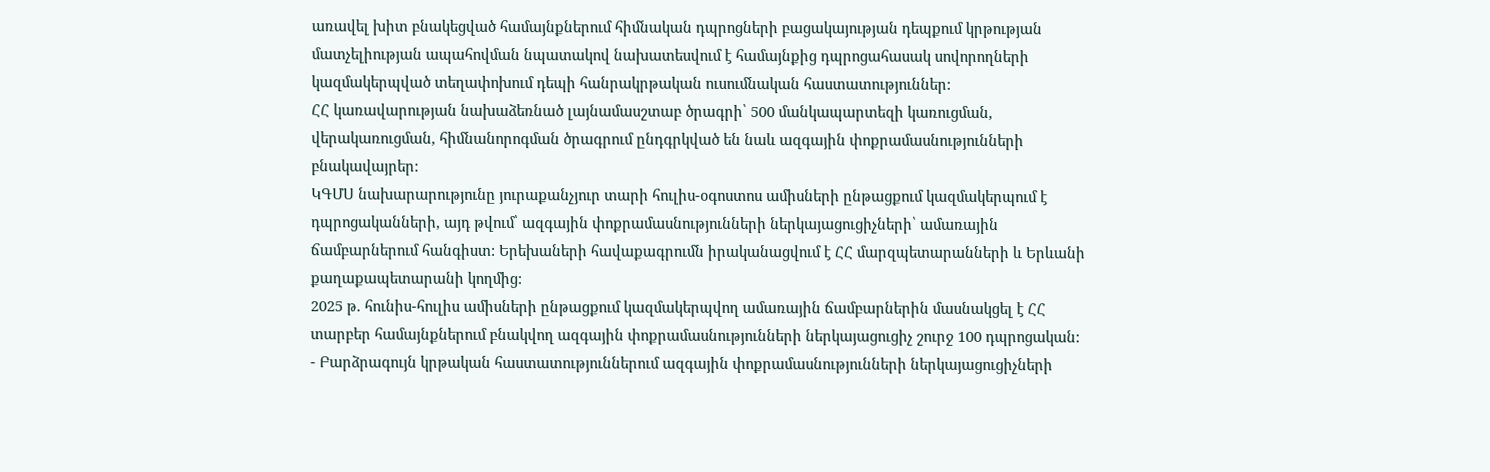առավել խիտ բնակեցված համայնքներում հիմնական դպրոցների բացակայության դեպքում կրթության մատչելիության ապահովման նպատակով նախատեսվում է համայնքից դպրոցահասակ սովորողների կազմակերպված տեղափոխում դեպի հանրակրթական ուսումնական հաստատություններ:
ՀՀ կառավարության նախաձեռնած լայնամասշտաբ ծրագրի՝ 500 մանկապարտեզի կառուցման, վերակառուցման, հիմնանորոգման ծրագրում ընդգրկված են նաև ազգային փոքրամասնությունների բնակավայրեր:
ԿԳՄՍ նախարարությունը յուրաքանչյուր տարի հուլիս-օգոստոս ամիսների ընթացքում կազմակերպում է դպրոցականների, այդ թվում՝ ազգային փոքրամասնությունների ներկայացուցիչների՝ ամառային ճամբարներում հանգիստ: Երեխաների հավաքագրումն իրականացվում է ՀՀ մարզպետարանների և Երևանի քաղաքապետարանի կողմից:
2025 թ. հունիս-հուլիս ամիսների ընթացքում կազմակերպվող ամառային ճամբարներին մասնակցել է ՀՀ տարբեր համայնքներում բնակվող ազգային փոքրամասնությունների ներկայացուցիչ շուրջ 100 դպրոցական:
- Բարձրագույն կրթական հաստատություններում ազգային փոքրամասնությունների ներկայացուցիչների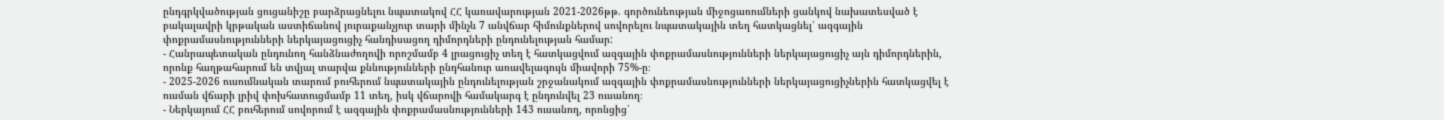ընդգրկվածության ցուցանիշը բարձրացնելու նպատակով ՀՀ կառավարության 2021-2026թթ. գործունեության միջոցառումների ցանկով նախատեսված է բակալավրի կրթական աստիճանով յուրաքանչյուր տարի մինչև 7 անվճար հիմունքներով սովորելու նպատակային տեղ հատկացնել՝ ազգային փոքրամասնությունների ներկայացուցիչ հանդիսացող դիմորդների ընդունելության համար:
- Հանրապետական ընդունող հանձնաժողովի որոշմամբ 4 լրացուցիչ տեղ է հատկացվում ազգային փոքրամասնությունների ներկայացուցիչ այն դիմորդներին, որոնք հաղթահարում են տվյալ տարվա քննությունների ընդհանուր առավելագույն միավորի 75%-ը։
- 2025-2026 ուսումնական տարում բուհերում նպատակային ընդունելության շրջանակում ազգային փոքրամասնությունների ներկայացուցիչներին հատկացվել է ուսման վճարի լրիվ փոխհատուցմամբ 11 տեղ, իսկ վճարովի համակարգ է ընդունվել 23 ուսանող։
- Ներկայում ՀՀ բուհերում սովորում է ազգային փոքրամասնությունների 143 ուսանող, որոնցից՝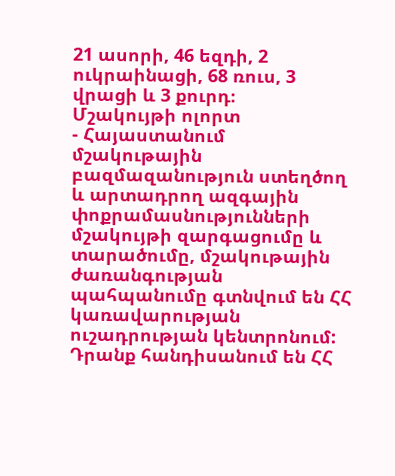21 ասորի, 46 եզդի, 2 ուկրաինացի, 68 ռուս, 3 վրացի և 3 քուրդ։
Մշակույթի ոլորտ
- Հայաստանում մշակութային բազմազանություն ստեղծող և արտադրող ազգային փոքրամասնությունների մշակույթի զարգացումը և տարածումը, մշակութային ժառանգության պահպանումը գտնվում են ՀՀ կառավարության ուշադրության կենտրոնում: Դրանք հանդիսանում են ՀՀ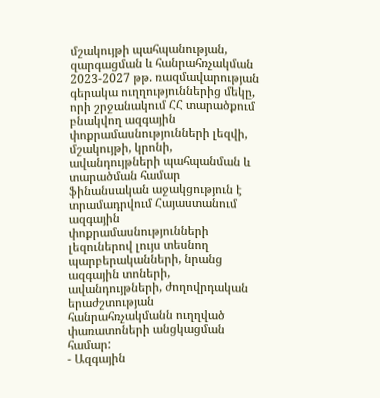մշակույթի պահպանության, զարգացման և հանրահռչակման 2023-2027 թթ. ռազմավարության գերակա ուղղություններից մեկը, որի շրջանակում ՀՀ տարածքում բնակվող ազգային փոքրամասնությունների լեզվի, մշակույթի, կրոնի, ավանդույթների պահպանման և տարածման համար ֆինանսական աջակցություն է տրամադրվում Հայաստանում ազգային փոքրամասնությունների լեզուներով լույս տեսնող պարբերականների, նրանց ազգային տոների, ավանդույթների, ժողովրդական երաժշտության հանրահռչակմանն ուղղված փառատոների անցկացման համար:
- Ազգային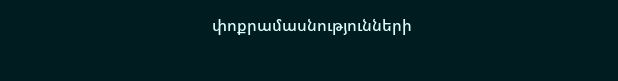փոքրամասնությունների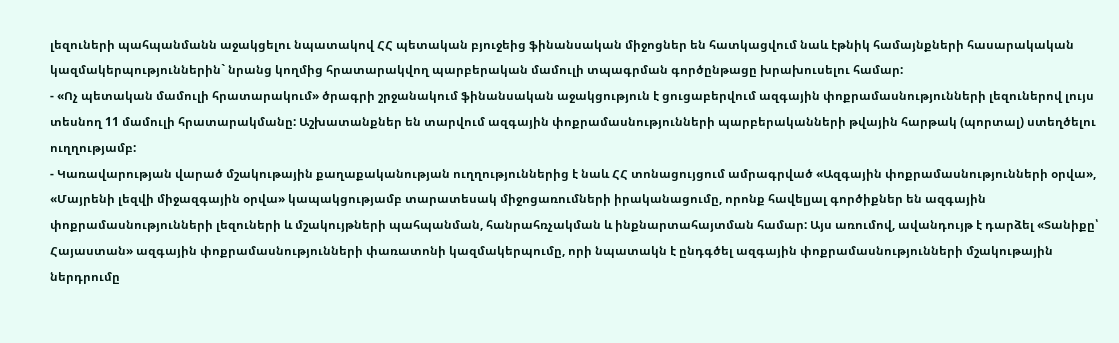լեզուների պահպանմանն աջակցելու նպատակով ՀՀ պետական բյուջեից ֆինանսական միջոցներ են հատկացվում նաև էթնիկ համայնքների հասարակական կազմակերպություններին` նրանց կողմից հրատարակվող պարբերական մամուլի տպագրման գործընթացը խրախուսելու համար:
- «Ոչ պետական մամուլի հրատարակում» ծրագրի շրջանակում ֆինանսական աջակցություն է ցուցաբերվում ազգային փոքրամասնությունների լեզուներով լույս տեսնող 11 մամուլի հրատարակմանը: Աշխատանքներ են տարվում ազգային փոքրամասնությունների պարբերականների թվային հարթակ (պորտալ) ստեղծելու ուղղությամբ:
- Կառավարության վարած մշակութային քաղաքականության ուղղություններից է նաև ՀՀ տոնացույցում ամրագրված «Ազգային փոքրամասնությունների օրվա», «Մայրենի լեզվի միջազգային օրվա» կապակցությամբ տարատեսակ միջոցառումների իրականացումը, որոնք հավելյալ գործիքներ են ազգային փոքրամասնությունների լեզուների և մշակույթների պահպանման, հանրահռչակման և ինքնարտահայտման համար: Այս առումով, ավանդույթ է դարձել «Տանիքը՝ Հայաստան» ազգային փոքրամասնությունների փառատոնի կազմակերպումը, որի նպատակն է ընդգծել ազգային փոքրամասնությունների մշակութային ներդրումը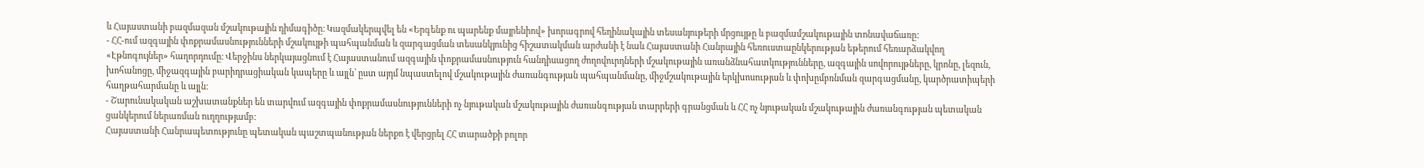և Հայաստանի բազմազան մշակութային դիմագիծը։ Կազմակերպվել են «Երգենք ու պարենք մայրենիով» խորագրով հեղինակային տեսանյութերի մրցույթը և բազմամշակութային տոնավաճառը:
- ՀՀ-ում ազգային փոքրամասնությունների մշակույթի պահպանման և զարգացման տեսանկյունից հիշատակման արժանի է նաև Հայաստանի Հանրային հեռուստաընկերության եթերում հեռարձակվող «Էթնոգույներ» հաղորդումը։ Վերջինս ներկայացնում է Հայաստանում ազգային փոքրամասնություն հանդիսացող ժողովուրդների մշակութային առանձնահատկությունները, ազգային սովորույթները, կրոնը, լեզուն, խոհանոցը, միջազգային բարիդրացիական կապերը և այլն՝ ըստ այդմ նպաստելով մշակութային ժառանգության պահպանմանը, միջմշակութային երկխոսության և փոխըմբռնման զարգացմանը, կարծրատիպերի հաղթահարմանը և այլն։
- Շարունակական աշխատանքներ են տարվում ազգային փոքրամասնությունների ոչ նյութական մշակութային ժառանգության տարրերի գրանցման և ՀՀ ոչ նյութական մշակութային ժառանգության պետական ցանկերում ներառման ուղղությամբ:
Հայաստանի Հանրապետությունը պետական պաշտպանության ներքո է վերցրել ՀՀ տարածքի բոլոր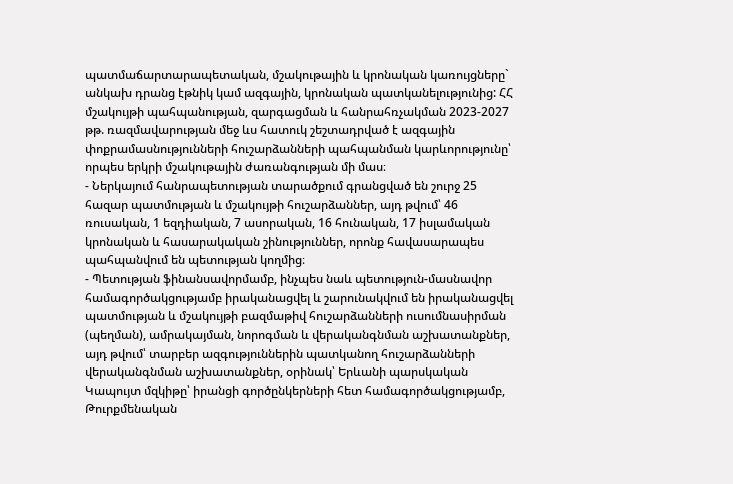պատմաճարտարապետական, մշակութային և կրոնական կառույցները` անկախ դրանց էթնիկ կամ ազգային, կրոնական պատկանելությունից: ՀՀ մշակույթի պահպանության, զարգացման և հանրահռչակման 2023-2027 թթ. ռազմավարության մեջ ևս հատուկ շեշտադրված է ազգային փոքրամասնությունների հուշարձանների պահպանման կարևորությունը՝ որպես երկրի մշակութային ժառանգության մի մաս։
- Ներկայում հանրապետության տարածքում գրանցված են շուրջ 25 հազար պատմության և մշակույթի հուշարձաններ, այդ թվում՝ 46 ռուսական, 1 եզդիական, 7 ասորական, 16 հունական, 17 իսլամական կրոնական և հասարակական շինություններ, որոնք հավասարապես պահպանվում են պետության կողմից։
- Պետության ֆինանսավորմամբ, ինչպես նաև պետություն-մասնավոր համագործակցությամբ իրականացվել և շարունակվում են իրականացվել պատմության և մշակույթի բազմաթիվ հուշարձանների ուսումնասիրման (պեղման), ամրակայման, նորոգման և վերականգնման աշխատանքներ, այդ թվում՝ տարբեր ազգություններին պատկանող հուշարձանների վերականգնման աշխատանքներ, օրինակ՝ Երևանի պարսկական Կապույտ մզկիթը՝ իրանցի գործընկերների հետ համագործակցությամբ, Թուրքմենական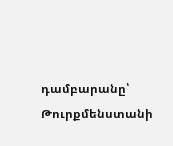դամբարանը՝ Թուրքմենստանի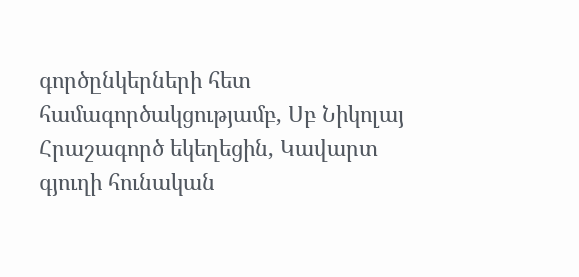գործընկերների հետ համագործակցությամբ, Սբ Նիկոլայ Հրաշագործ եկեղեցին, Կավարտ գյուղի հունական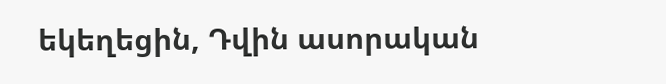եկեղեցին, Դվին ասորական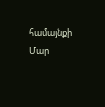համայնքի Մար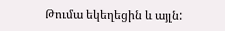Թումա եկեղեցին և այլն: